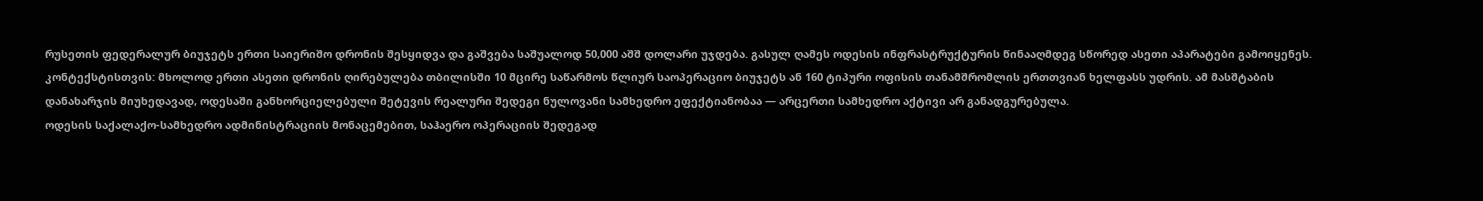რუსეთის ფედერალურ ბიუჯეტს ერთი საიერიშო დრონის შესყიდვა და გაშვება საშუალოდ 50,000 აშშ დოლარი უჯდება. გასულ ღამეს ოდესის ინფრასტრუქტურის წინააღმდეგ სწორედ ასეთი აპარატები გამოიყენეს. კონტექსტისთვის: მხოლოდ ერთი ასეთი დრონის ღირებულება თბილისში 10 მცირე საწარმოს წლიურ საოპერაციო ბიუჯეტს ან 160 ტიპური ოფისის თანამშრომლის ერთთვიან ხელფასს უდრის. ამ მასშტაბის დანახარჯის მიუხედავად, ოდესაში განხორციელებული შეტევის რეალური შედეგი ნულოვანი სამხედრო ეფექტიანობაა — არცერთი სამხედრო აქტივი არ განადგურებულა.
ოდესის საქალაქო-სამხედრო ადმინისტრაციის მონაცემებით, საჰაერო ოპერაციის შედეგად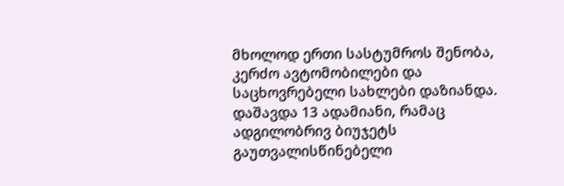მხოლოდ ერთი სასტუმროს შენობა, კერძო ავტომობილები და საცხოვრებელი სახლები დაზიანდა. დაშავდა 13 ადამიანი, რამაც ადგილობრივ ბიუჯეტს გაუთვალისწინებელი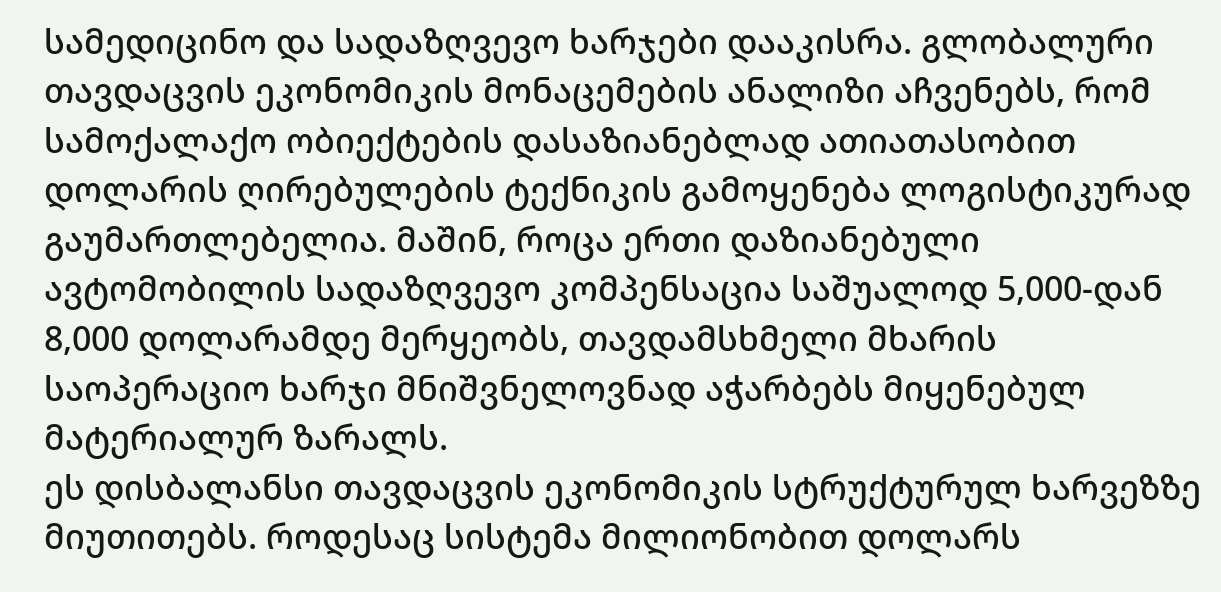სამედიცინო და სადაზღვევო ხარჯები დააკისრა. გლობალური თავდაცვის ეკონომიკის მონაცემების ანალიზი აჩვენებს, რომ სამოქალაქო ობიექტების დასაზიანებლად ათიათასობით დოლარის ღირებულების ტექნიკის გამოყენება ლოგისტიკურად გაუმართლებელია. მაშინ, როცა ერთი დაზიანებული ავტომობილის სადაზღვევო კომპენსაცია საშუალოდ 5,000-დან 8,000 დოლარამდე მერყეობს, თავდამსხმელი მხარის საოპერაციო ხარჯი მნიშვნელოვნად აჭარბებს მიყენებულ მატერიალურ ზარალს.
ეს დისბალანსი თავდაცვის ეკონომიკის სტრუქტურულ ხარვეზზე მიუთითებს. როდესაც სისტემა მილიონობით დოლარს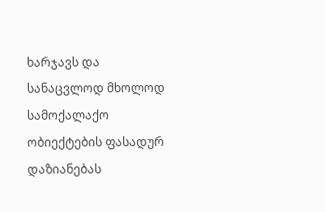ხარჯავს და სანაცვლოდ მხოლოდ სამოქალაქო ობიექტების ფასადურ დაზიანებას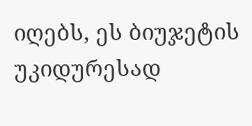იღებს, ეს ბიუჯეტის უკიდურესად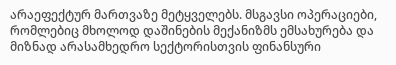არაეფექტურ მართვაზე მეტყველებს. მსგავსი ოპერაციები, რომლებიც მხოლოდ დაშინების მექანიზმს ემსახურება და მიზნად არასამხედრო სექტორისთვის ფინანსური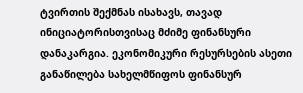ტვირთის შექმნას ისახავს, თავად ინიციატორისთვისაც მძიმე ფინანსური დანაკარგია. ეკონომიკური რესურსების ასეთი განაწილება სახელმწიფოს ფინანსურ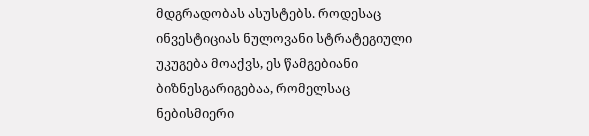მდგრადობას ასუსტებს. როდესაც ინვესტიციას ნულოვანი სტრატეგიული უკუგება მოაქვს, ეს წამგებიანი ბიზნესგარიგებაა, რომელსაც ნებისმიერი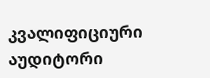კვალიფიციური აუდიტორი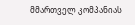მმართველ კომპანიას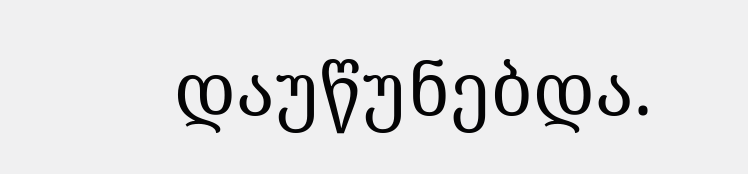დაუწუნებდა.